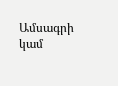Ամսագրի կամ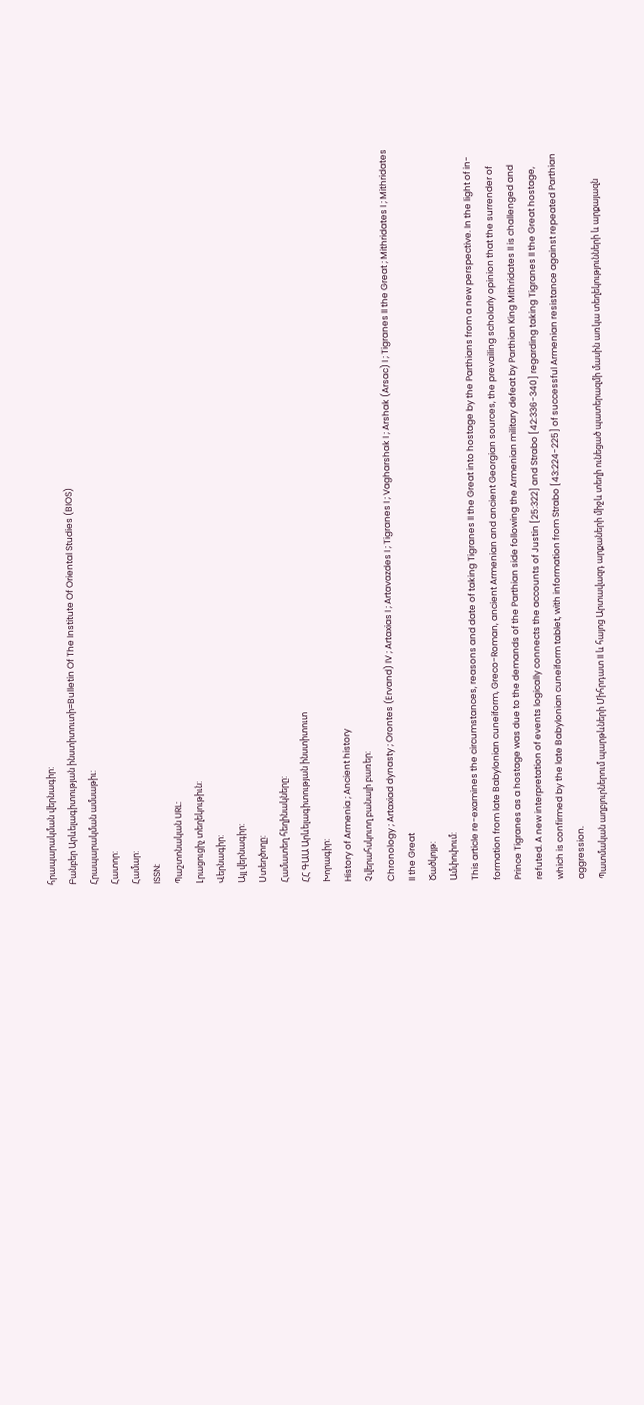հրապարակման վերնագիր:
Բանբեր Արևելագիտության ինստիտուտի=Bulletin Of The Institute Of Oriental Studies (BIOS)
Հրապարակման ամսաթիւ:
Հատոր:
Համար:
ISSN:
Պաշտոնական URL:
Լրացուցիչ տեղեկութիւն:
Վերնագիր:
Այլ վերնագիր:
Ստեղծողը:
Համատեղ հեղինակները:
ՀՀ ԳԱԱ Արևելագիտության ինստիտուտ
Խորագիր:
History of Armenia ; Ancient history
Չվերահսկուող բանալի բառեր:
Chronology ; Artaxiad dynasty ; Orontes (Ervand) IV ; Artaxias I ; Artavazdes I ; Tigranes I ; Vagharshak I ; Arshak (Arsac) I ; Tigranes II the Great ; Mithridates I ; Mithridates II the Great
Ծածկոյթ:
Ամփոփում:
This article re-examines the circumstances, reasons and date of taking Tigranes II the Great into hostage by the Parthians from a new perspective. In the light of in-formation from late Babylonian cuneiform, Greco-Roman, ancient Armenian and ancient Georgian sources, the prevailing scholarly opinion that the surrender of Prince Tigranes as a hostage was due to the demands of the Parthian side following the Armenian military defeat by Parthian King Mithridates II is challenged and refuted. A new interpretation of events logically connects the accounts of Justin [25:322] and Strabo [42:336-340] regarding taking Tigranes II the Great hostage, which is confirmed by the late Babylonian cuneiform tablet, with information from Strabo [43:224-225] of successful Armenian resistance against repeated Parthian aggression.
Պատմական աղբյուրներում պարթևների Միհրդատ II և հայոց Արտավազդ արքաների միջև տեղի ունեցած պատերազմի մասին առկա տեղեկությունների և արքայազն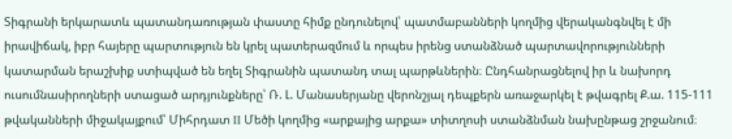Տիգրանի երկարատև պատանդառության փաստը հիմք ընդունելով՝ պատմաբանների կողմից վերականգնվել է մի իրավիճակ, իբր հայերը պարտություն են կրել պատերազմում և որպես իրենց ստանձնած պարտավորությունների կատարման երաշխիք ստիպված են եղել Տիգրանին պատանդ տալ պարթևներին։ Ընդհանրացնելով իր և նախորդ ուսումնասիրողների ստացած արդյունքները՝ Ռ. Լ. Մանասերյանը վերոնշյալ դեպքերն առաջարկել է թվագրել Ք.ա. 115-111 թվականների միջակայքում՝ Միհրդատ II Մեծի կողմից «արքայից արքա» տիտղոսի ստանձնման նախընթաց շրջանում։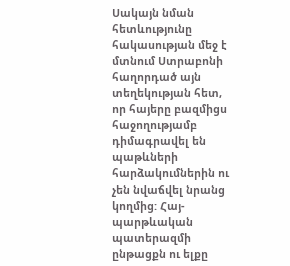Սակայն նման հետևությունը հակասության մեջ է մտնում Ստրաբոնի հաղորդած այն տեղեկության հետ, որ հայերը բազմիցս հաջողությամբ դիմագրավել են պաթևների հարձակումներին ու չեն նվաճվել նրանց կողմից: Հայ-պարթևական պատերազմի ընթացքն ու ելքը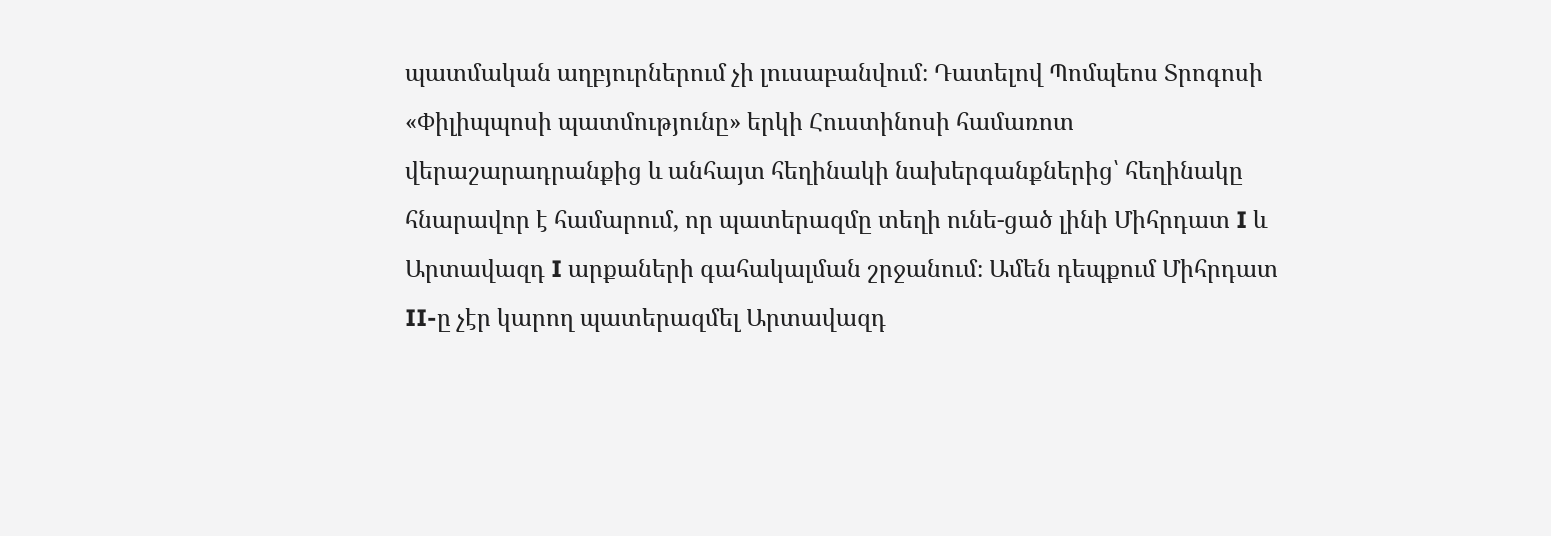պատմական աղբյուրներում չի լուսաբանվում։ Դատելով Պոմպեոս Տրոգոսի «Փիլիպպոսի պատմությունը» երկի Հուստինոսի համառոտ վերաշարադրանքից և անհայտ հեղինակի նախերգանքներից՝ հեղինակը հնարավոր է համարում, որ պատերազմը տեղի ունե-ցած լինի Միհրդատ I և Արտավազդ I արքաների գահակալման շրջանում։ Ամեն դեպքում Միհրդատ II-ը չէր կարող պատերազմել Արտավազդ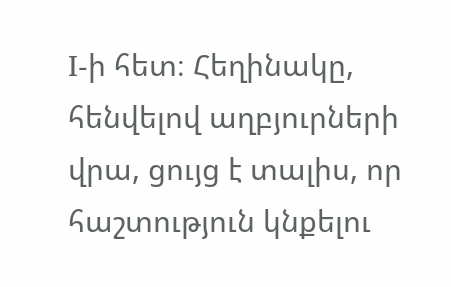I-ի հետ։ Հեղինակը, հենվելով աղբյուրների վրա, ցույց է տալիս, որ հաշտություն կնքելու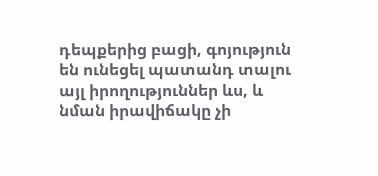դեպքերից բացի, գոյություն են ունեցել պատանդ տալու այլ իրողություններ ևս, և նման իրավիճակը չի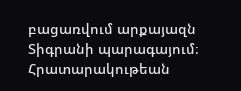բացառվում արքայազն Տիգրանի պարագայում։
Հրատարակութեան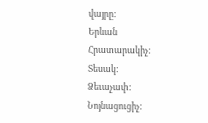վայրը:
Երևան
Հրատարակիչ:
Տեսակ:
Ձեւաչափ:
Նոյնացուցիչ: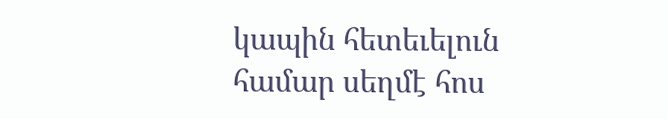կապին հետեւելուն համար սեղմէ հոս